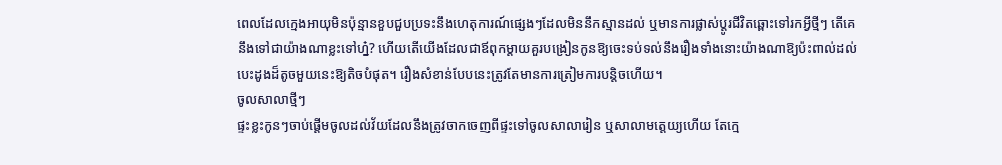ពេលដែលក្មេងអាយុមិនប៉ុន្មានខួបជួបប្រទះនឹងហេតុការណ៍ផ្សេងៗដែលមិននឹកស្មានដល់ ឬមានការផ្លាស់ប្តូរជីវិតឆ្ពោះទៅរកអ្វីថ្មីៗ តើគេនឹងទៅជាយ៉ាងណាខ្លះទៅហ្ន៎? ហើយតើយើងដែលជាឪពុកម្តាយគួរបង្រៀនកូនឱ្យចេះទប់ទល់នឹងរឿងទាំងនោះយ៉ាងណាឱ្យប៉ះពាល់ដល់បេះដូងដ៏តូចមួយនេះឱ្យតិចបំផុត។ រឿងសំខាន់បែបនេះត្រូវតែមានការត្រៀមការបន្តិចហើយ។
ចូលសាលាថ្មីៗ
ផ្ទះខ្លះកូនៗចាប់ផ្តើមចូលដល់វ័យដែលនឹងត្រូវចាកចេញពីផ្ទះទៅចូលសាលារៀន ឬសាលាមត្តេយ្យហើយ តែក្មេ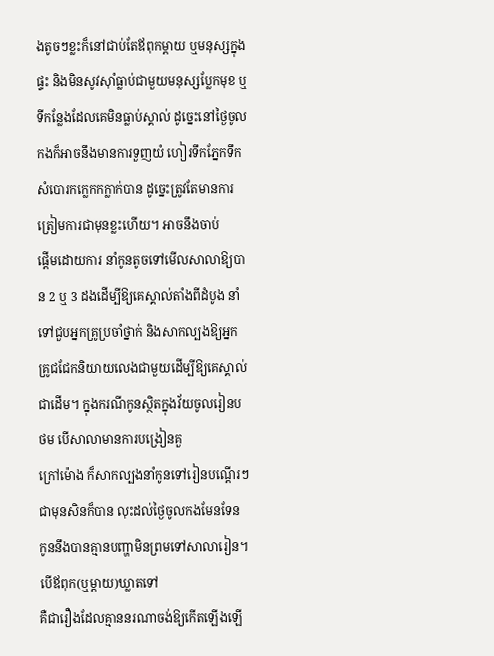ងតូចៗខ្លះក៏នៅជាប់តែឪពុកម្តាយ ឬមនុស្សក្នុងផ្ទះ និងមិនសូវស៊ាំធ្លាប់ជាមួយមនុស្សប្លែកមុខ ឬទីកន្លែងដែលគេមិនធ្លាប់ស្គាល់ ដូច្នេះនៅថ្ងៃចូលកងក៏អាចនឹងមានការទួញយំ ហៀរទឹកភ្នែកទឹកសំបោរកក្លេកកក្លាក់បាន ដូច្នេះត្រូវតែមានការត្រៀមការជាមុនខ្លះហើយ។ អាចនឹងចាប់
ផ្តើមដោយការ នាំកូនតូចទៅមើលសាលាឱ្យបាន 2 ឬ 3 ដងដើម្បីឱ្យគេស្គាល់តាំងពីដំបូង នាំទៅជួបអ្នកគ្រូប្រចាំថ្នាក់ និងសាកល្បងឱ្យអ្នកគ្រូជជែកនិយាយលេងជាមួយដើម្បីឱ្យគេស្គាល់ ជាដើម។ ក្នុងករណីកូនស្ថិតក្នុងវ័យចូលរៀនបថម បើសាលាមានការបង្រៀនគួ
ក្រៅម៉ោង ក៏សាកល្បងនាំកូនទៅរៀនបណ្តើរៗជាមុនសិនក៏បាន លុះដល់ថ្ងៃចូលកងមែនទែន កូននឹងបានគ្មានបញ្ហាមិនព្រមទៅសាលារៀន។
បើឪពុក(ឬម្តាយ)ឃ្លាតទៅ
គឺជារឿងដែលគ្មាននរណាចង់ឱ្យកើតឡើងឡើ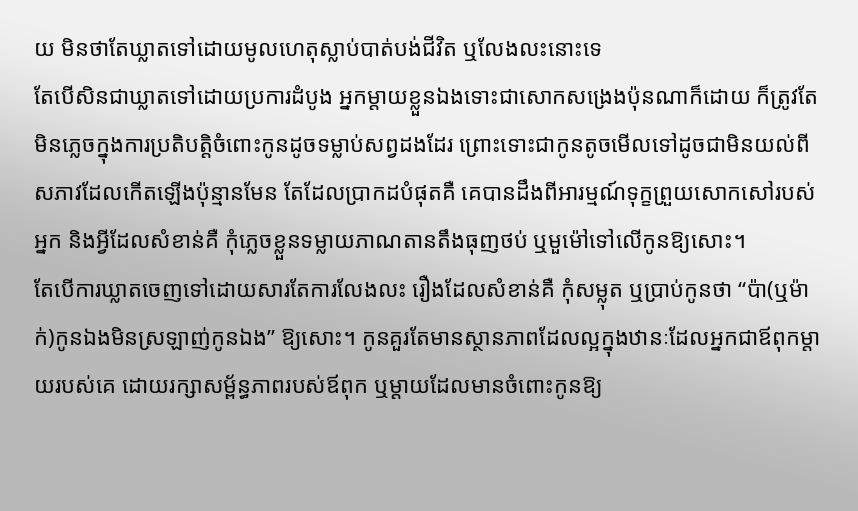យ មិនថាតែឃ្លាតទៅដោយមូលហេតុស្លាប់បាត់បង់ជីវិត ឬលែងលះនោះទេ
តែបើសិនជាឃ្លាតទៅដោយប្រការដំបូង អ្នកម្តាយខ្លួនឯងទោះជាសោកសង្រេងប៉ុនណាក៏ដោយ ក៏ត្រូវតែមិនភ្លេចក្នុងការប្រតិបត្តិចំពោះកូនដូចទម្លាប់សព្វដងដែរ ព្រោះទោះជាកូនតូចមើលទៅដូចជាមិនយល់ពីសភាវដែលកើតឡើងប៉ុន្មានមែន តែដែលប្រាកដបំផុតគឺ គេបានដឹងពីអារម្មណ៍ទុក្ខព្រួយសោកសៅរបស់អ្នក និងអ្វីដែលសំខាន់គឺ កុំភ្លេចខ្លួនទម្លាយភាណតានតឹងធុញថប់ ឬមួម៉ៅទៅលើកូនឱ្យសោះ។
តែបើការឃ្លាតចេញទៅដោយសារតែការលែងលះ រឿងដែលសំខាន់គឺ កុំសម្លុត ឬប្រាប់កូនថា “ប៉ា(ឬម៉ាក់)កូនឯងមិនស្រឡាញ់កូនឯង” ឱ្យសោះ។ កូនគួរតែមានស្ថានភាពដែលល្អក្នុងឋានៈដែលអ្នកជាឪពុកម្តាយរបស់គេ ដោយរក្សាសម្ព័ន្ធភាពរបស់ឪពុក ឬម្តាយដែលមានចំពោះកូនឱ្យ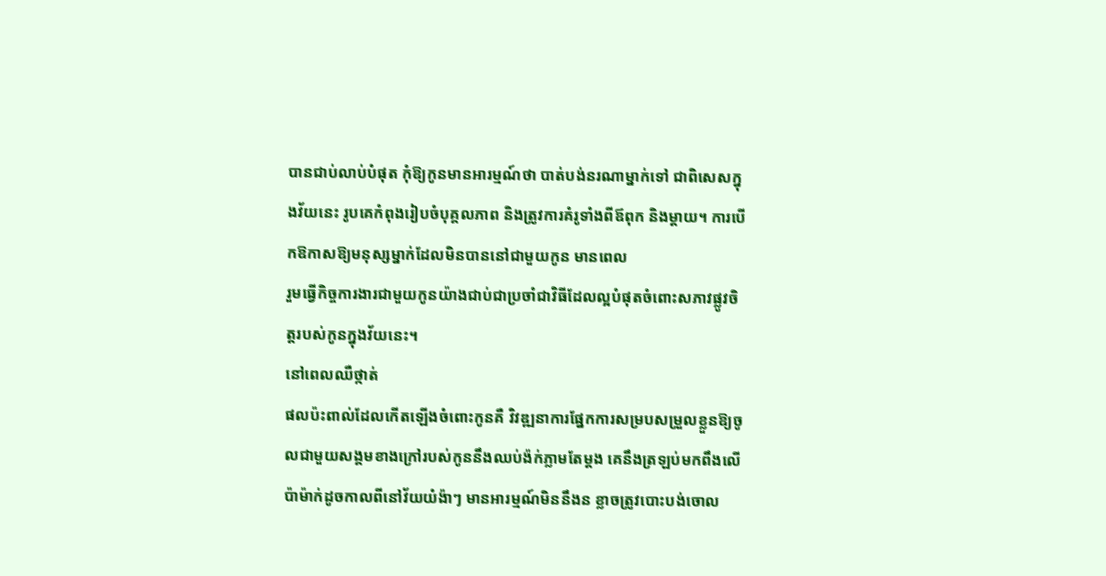បានជាប់លាប់បំផុត កុំឱ្យកូនមានអារម្មណ៍ថា បាត់បង់នរណាម្នាក់ទៅ ជាពិសេសក្នុងវ័យនេះ រូបគេកំពុងរៀបចំបុគ្គលភាព និងត្រូវការគំរូទាំងពីឪពុក និងម្តាយ។ ការបើកឱកាសឱ្យមនុស្សម្នាក់ដែលមិនបាននៅជាមួយកូន មានពេល
រួមធ្វើកិច្ចការងារជាមួយកូនយ៉ាងជាប់ជាប្រចាំជាវិធីដែលល្អបំផុតចំពោះសភាវផ្លូវចិត្តរបស់កូនក្នុងវ័យនេះ។
នៅពេលឈឺថ្កាត់
ផលប៉ះពាល់ដែលកើតឡើងចំពោះកូនគឺ វិវឌ្ឍនាការផ្នែកការសម្របសម្រួលខ្លួនឱ្យចូលជាមួយសង្គមខាងក្រៅរបស់កូននឹងឈប់ង៉ក់ភ្លាមតែម្តង គេនឹងត្រឡប់មកពឹងលើប៉ាម៉ាក់ដូចកាលពីនៅវ័យយំង៉ាៗ មានអារម្មណ៍មិននឹងន ខ្លាចត្រូវបោះបង់ចោល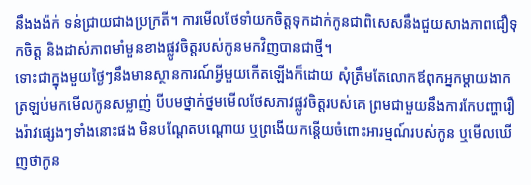នឹងងង៉ក់ ទន់ជ្រាយជាងប្រក្រតី។ ការមើលថែទាំយកចិត្តទុកដាក់កូនជាពិសេសនឹងជួយសាងភាពជឿទុកចិត្ត និងដាស់ភាពមាំមួនខាងផ្លូវចិត្តរបស់កូនមកវិញបានជាថ្មី។
ទោះជាក្នុងមួយថ្ងៃៗនឹងមានស្ថានការណ៍អ្វីមួយកើតឡើងក៏ដោយ សុំត្រឹមតែលោកឪពុកអ្នកម្តាយងាកត្រឡប់មកមើលកូនសម្លាញ់ បីបមថ្នាក់ថ្នមមើលថែសភាវផ្លូវចិត្តរបស់គេ ព្រមជាមួយនឹងការកែបញ្ហារឿងរ៉ាវផ្សេងៗទាំងនោះផង មិនបណ្តែតបណ្តោយ ឬព្រងើយកន្តើយចំពោះអារម្មណ៍របស់កូន ឬមើលឃើញថាកូន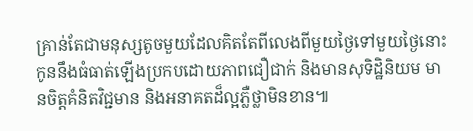គ្រាន់តែជាមនុស្សតូចមួយដែលគិតតែពីលេងពីមួយថ្ងៃទៅមួយថ្ងៃនោះ
កូននឹងធំធាត់ឡើងប្រកបដោយភាពជឿជាក់ និងមានសុទិដ្ឋិនិយម មានចិត្តគំនិតវិជ្ជមាន និងអនាគតដ៏ល្អភ្លឺថ្លាមិនខាន៕